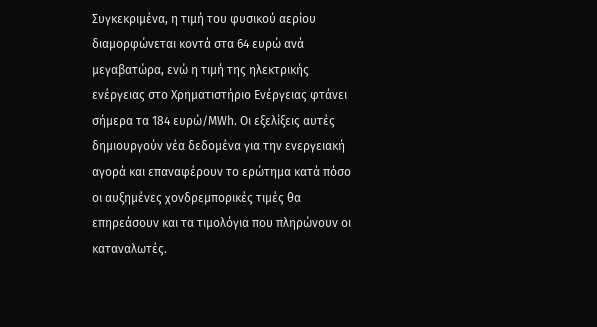Συγκεκριμένα, η τιμή του φυσικού αερίου διαμορφώνεται κοντά στα 64 ευρώ ανά μεγαβατώρα, ενώ η τιμή της ηλεκτρικής ενέργειας στο Χρηματιστήριο Ενέργειας φτάνει σήμερα τα 184 ευρώ/MWh. Οι εξελίξεις αυτές δημιουργούν νέα δεδομένα για την ενεργειακή αγορά και επαναφέρουν το ερώτημα κατά πόσο οι αυξημένες χονδρεμπορικές τιμές θα επηρεάσουν και τα τιμολόγια που πληρώνουν οι καταναλωτές.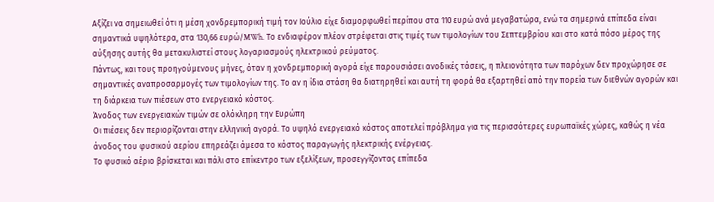Αξίζει να σημειωθεί ότι η μέση χονδρεμπορική τιμή τον Ιούλιο είχε διαμορφωθεί περίπου στα 110 ευρώ ανά μεγαβατώρα, ενώ τα σημερινά επίπεδα είναι σημαντικά υψηλότερα, στα 130,66 ευρώ/MWh. Το ενδιαφέρον πλέον στρέφεται στις τιμές των τιμολογίων του Σεπτεμβρίου και στο κατά πόσο μέρος της αύξησης αυτής θα μετακυλιστεί στους λογαριασμούς ηλεκτρικού ρεύματος.
Πάντως, και τους προηγούμενους μήνες, όταν η χονδρεμπορική αγορά είχε παρουσιάσει ανοδικές τάσεις, η πλειονότητα των παρόχων δεν προχώρησε σε σημαντικές αναπροσαρμογές των τιμολογίων της. Το αν η ίδια στάση θα διατηρηθεί και αυτή τη φορά θα εξαρτηθεί από την πορεία των διεθνών αγορών και τη διάρκεια των πιέσεων στο ενεργειακό κόστος.
Άνοδος των ενεργειακών τιμών σε ολόκληρη την Ευρώπη
Οι πιέσεις δεν περιορίζονται στην ελληνική αγορά. Το υψηλό ενεργειακό κόστος αποτελεί πρόβλημα για τις περισσότερες ευρωπαϊκές χώρες, καθώς η νέα άνοδος του φυσικού αερίου επηρεάζει άμεσα το κόστος παραγωγής ηλεκτρικής ενέργειας.
Το φυσικό αέριο βρίσκεται και πάλι στο επίκεντρο των εξελίξεων, προσεγγίζοντας επίπεδα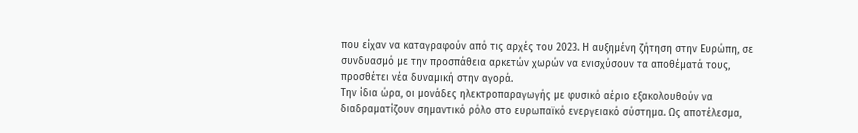που είχαν να καταγραφούν από τις αρχές του 2023. Η αυξημένη ζήτηση στην Ευρώπη, σε συνδυασμό με την προσπάθεια αρκετών χωρών να ενισχύσουν τα αποθέματά τους, προσθέτει νέα δυναμική στην αγορά.
Την ίδια ώρα, οι μονάδες ηλεκτροπαραγωγής με φυσικό αέριο εξακολουθούν να διαδραματίζουν σημαντικό ρόλο στο ευρωπαϊκό ενεργειακό σύστημα. Ως αποτέλεσμα,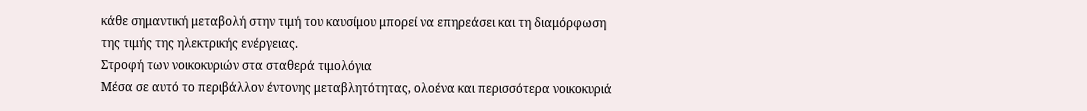κάθε σημαντική μεταβολή στην τιμή του καυσίμου μπορεί να επηρεάσει και τη διαμόρφωση της τιμής της ηλεκτρικής ενέργειας.
Στροφή των νοικοκυριών στα σταθερά τιμολόγια
Μέσα σε αυτό το περιβάλλον έντονης μεταβλητότητας, ολοένα και περισσότερα νοικοκυριά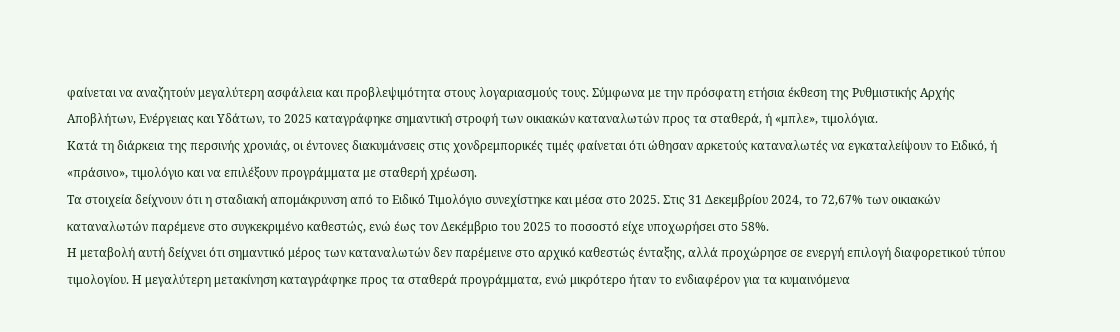φαίνεται να αναζητούν μεγαλύτερη ασφάλεια και προβλεψιμότητα στους λογαριασμούς τους. Σύμφωνα με την πρόσφατη ετήσια έκθεση της Ρυθμιστικής Αρχής Αποβλήτων, Ενέργειας και Υδάτων, το 2025 καταγράφηκε σημαντική στροφή των οικιακών καταναλωτών προς τα σταθερά, ή «μπλε», τιμολόγια.
Κατά τη διάρκεια της περσινής χρονιάς, οι έντονες διακυμάνσεις στις χονδρεμπορικές τιμές φαίνεται ότι ώθησαν αρκετούς καταναλωτές να εγκαταλείψουν το Ειδικό, ή «πράσινο», τιμολόγιο και να επιλέξουν προγράμματα με σταθερή χρέωση.
Τα στοιχεία δείχνουν ότι η σταδιακή απομάκρυνση από το Ειδικό Τιμολόγιο συνεχίστηκε και μέσα στο 2025. Στις 31 Δεκεμβρίου 2024, το 72,67% των οικιακών καταναλωτών παρέμενε στο συγκεκριμένο καθεστώς, ενώ έως τον Δεκέμβριο του 2025 το ποσοστό είχε υποχωρήσει στο 58%.
Η μεταβολή αυτή δείχνει ότι σημαντικό μέρος των καταναλωτών δεν παρέμεινε στο αρχικό καθεστώς ένταξης, αλλά προχώρησε σε ενεργή επιλογή διαφορετικού τύπου τιμολογίου. Η μεγαλύτερη μετακίνηση καταγράφηκε προς τα σταθερά προγράμματα, ενώ μικρότερο ήταν το ενδιαφέρον για τα κυμαινόμενα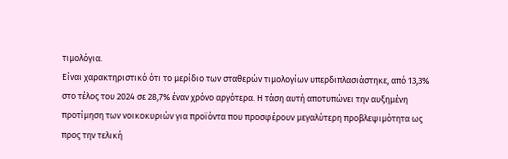τιμολόγια.
Είναι χαρακτηριστικό ότι το μερίδιο των σταθερών τιμολογίων υπερδιπλασιάστηκε, από 13,3% στο τέλος του 2024 σε 28,7% έναν χρόνο αργότερα. Η τάση αυτή αποτυπώνει την αυξημένη προτίμηση των νοικοκυριών για προϊόντα που προσφέρουν μεγαλύτερη προβλεψιμότητα ως προς την τελική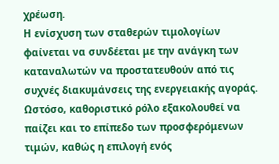χρέωση.
Η ενίσχυση των σταθερών τιμολογίων φαίνεται να συνδέεται με την ανάγκη των καταναλωτών να προστατευθούν από τις συχνές διακυμάνσεις της ενεργειακής αγοράς. Ωστόσο, καθοριστικό ρόλο εξακολουθεί να παίζει και το επίπεδο των προσφερόμενων τιμών, καθώς η επιλογή ενός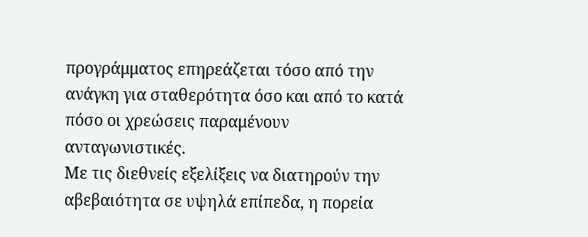προγράμματος επηρεάζεται τόσο από την ανάγκη για σταθερότητα όσο και από το κατά πόσο οι χρεώσεις παραμένουν ανταγωνιστικές.
Με τις διεθνείς εξελίξεις να διατηρούν την αβεβαιότητα σε υψηλά επίπεδα, η πορεία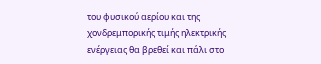του φυσικού αερίου και της χονδρεμπορικής τιμής ηλεκτρικής ενέργειας θα βρεθεί και πάλι στο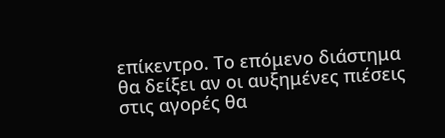επίκεντρο. Το επόμενο διάστημα θα δείξει αν οι αυξημένες πιέσεις στις αγορές θα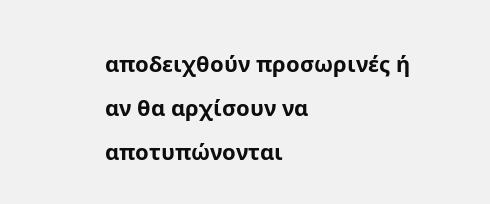αποδειχθούν προσωρινές ή αν θα αρχίσουν να αποτυπώνονται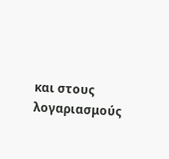και στους λογαριασμούς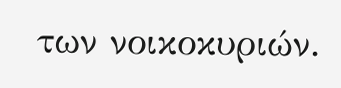των νοικοκυριών.